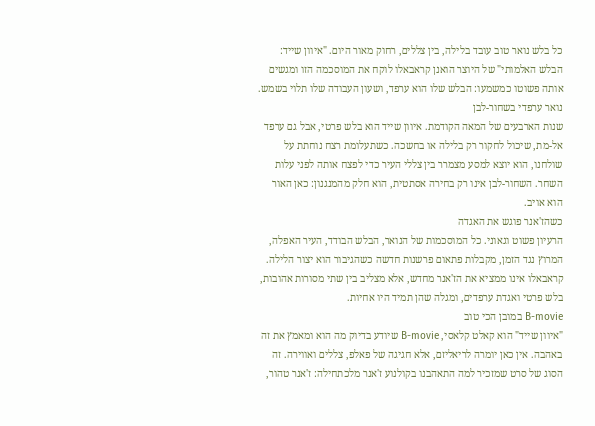כל בלש נואר טוב עובד בלילה, בין צללים, רחוק מאור היום. "איוון שייד: הבלש האלמותי" של היוצר הואנן קראבאלו לוקח את המוסכמה הזו ומגשים אותה פשוטו כמשמעו: הבלש שלו הוא ערפד, ושעון העבודה שלו תלוי בשמש.
נואר ערפדי בשחור-לבן
שנות הארבעים של המאה הקודמת. איוון שייד הוא בלש פרטי, אבל גם ערפד אל-מת, שיכול לחקור רק בלילה או בחשכה. כשתעלומת רצח נוחתת על שולחנו, הוא יוצא למסע מצמרר בין צללי העיר כדי לפצח אותה לפני עלות השחר. השחור-לבן אינו רק בחירה אסתטית, הוא חלק מהמנגנון: כאן האור הוא אויב.
כשהז'אנר פוגש את האגדה
הרעיון פשוט וגאוני. כל המוסכמות של הנואר, הבלש הבודד, העיר האפלה, המרוץ נגד הזמן, מקבלות פתאום פרשנות חדשה כשהגיבור הוא יצור הלילה. קראבאלו אינו ממציא את הז'אנר מחדש, אלא מצליב בין שתי מסורות אהובות, בלש פרטי ואגדת ערפדים, ומגלה שהן תמיד היו אחיות.
B-movie במובן הכי טוב
"איוון שייד" הוא קאלט קלאסי, B-movie שיודע בדיוק מה הוא ומאמץ את זה באהבה. אין כאן יומרה לריאליזם, אלא חגיגה של פאלפ, צללים ואווירה. זה הסוג של סרט שמזכיר למה התאהבנו בקולנוע ז'אנר מלכתחילה: ז'אנר טהור,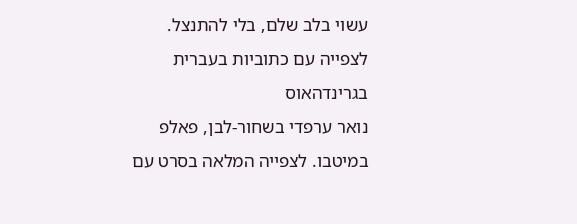עשוי בלב שלם, בלי להתנצל.
לצפייה עם כתוביות בעברית בגרינדהאוס
נואר ערפדי בשחור-לבן, פאלפ במיטבו. לצפייה המלאה בסרט עם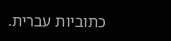כתוביות עברית.